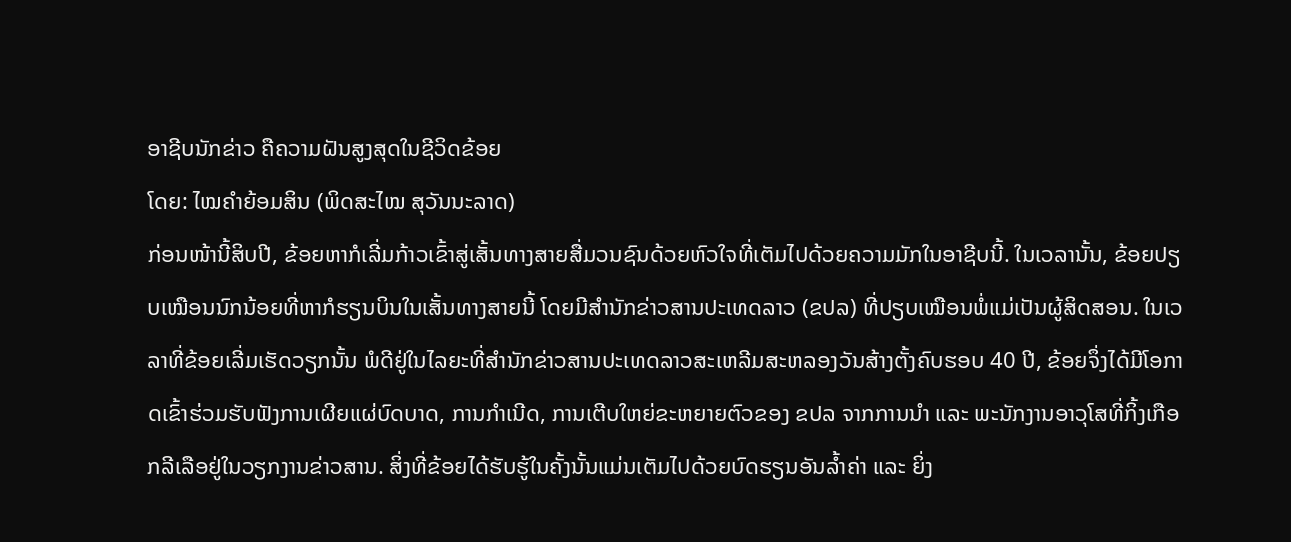ອາຊີບນັກຂ່າວ ຄືຄວາມຝັນສູງສຸດໃນຊີວິດຂ້ອຍ
ໂດຍ: ໄໝຄຳຍ້ອມສິນ (ພິດສະໄໝ ສຸວັນນະລາດ)
ກ່ອນໜ້ານີ້ສິບປີ, ຂ້ອຍຫາກໍເລີ່ມກ້າວເຂົ້າສູ່ເສັ້ນທາງສາຍສື່ມວນຊົນດ້ວຍຫົວໃຈທີ່ເຕັມໄປດ້ວຍຄວາມມັກໃນອາຊີບນີ້. ໃນເວລານັ້ນ, ຂ້ອຍປຽບເໝືອນນົກນ້ອຍທີ່ຫາກໍຮຽນບິນໃນເສັ້ນທາງສາຍນີ້ ໂດຍມີສຳນັກຂ່າວສານປະເທດລາວ (ຂປລ) ທີ່ປຽບເໝືອນພໍ່ແມ່ເປັນຜູ້ສິດສອນ. ໃນເວລາທີ່ຂ້ອຍເລີ່ມເຮັດວຽກນັ້ນ ພໍດີຢູ່ໃນໄລຍະທີ່ສຳນັກຂ່າວສານປະເທດລາວສະເຫລີມສະຫລອງວັນສ້າງຕັ້ງຄົບຮອບ 40 ປີ, ຂ້ອຍຈຶ່ງໄດ້ມີໂອກາດເຂົ້າຮ່ວມຮັບຟັງການເຜີຍແຜ່ບົດບາດ, ການກຳເນີດ, ການເຕີບໃຫຍ່ຂະຫຍາຍຕົວຂອງ ຂປລ ຈາກການນຳ ແລະ ພະນັກງານອາວຸໂສທີ່ກິ້ງເກືອກລີເລືອຢູ່ໃນວຽກງານຂ່າວສານ. ສິ່ງທີ່ຂ້ອຍໄດ້ຮັບຮູ້ໃນຄັ້ງນັ້ນແມ່ນເຕັມໄປດ້ວຍບົດຮຽນອັນລ້ຳຄ່າ ແລະ ຍິ່ງ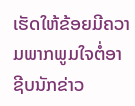ເຮັດໃຫ້ຂ້ອຍມີຄວາມພາກພູມໃຈຕໍ່ອາຊີບນັກຂ່າວ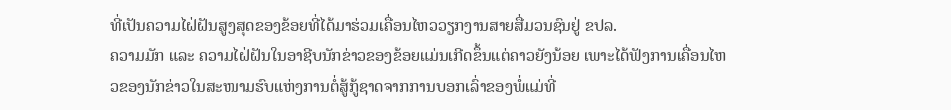ທີ່ເປັນຄວາມໄຝ່ຝັນສູງສຸດຂອງຂ້ອຍທີ່ໄດ້ມາຮ່ວມເຄື່ອນໄຫວວຽກງານສາຍສື່ມວນຊົນຢູ່ ຂປລ.
ຄວາມມັກ ແລະ ຄວາມໄຝ່ຝັນໃນອາຊີບນັກຂ່າວຂອງຂ້ອຍແມ່ນເກີດຂຶ້ນແຕ່ຄາວຍັງນ້ອຍ ເພາະໄດ້ຟັງການເຄື່ອນໄຫວຂອງນັກຂ່າວໃນສະໜາມຮົບແຫ່ງການຕໍ່ສູ້ກູ້ຊາດຈາກການບອກເລົ່າຂອງພໍ່ແມ່ທີ່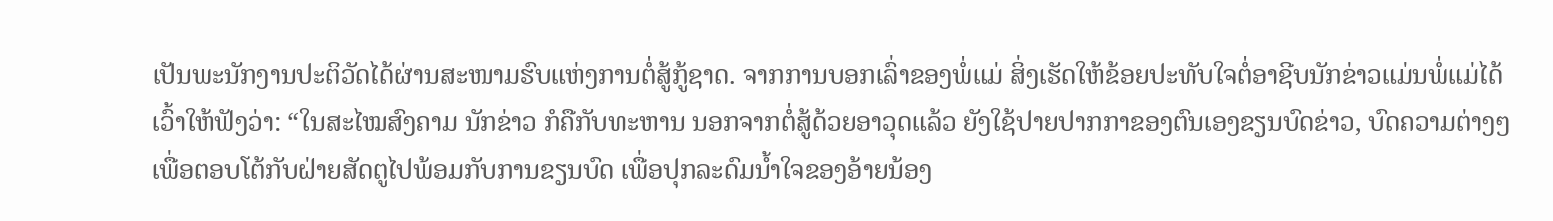ເປັນພະນັກງານປະຕິວັດໄດ້ຜ່ານສະໜາມຮົບແຫ່ງການຕໍ່ສູ້ກູ້ຊາດ. ຈາກການບອກເລົ່າຂອງພໍ່ແມ່ ສິ່ງເຮັດໃຫ້ຂ້ອຍປະທັບໃຈຕໍ່ອາຊີບນັກຂ່າວແມ່ນພໍ່ແມ່ໄດ້ເວົ້າໃຫ້ຟັງວ່າ: “ໃນສະໄໝສົງຄາມ ນັກຂ່າວ ກໍຄືກັບທະຫານ ນອກຈາກຕໍ່ສູ້ດ້ວຍອາວຸດແລ້ວ ຍັງໃຊ້ປາຍປາກກາຂອງຕົນເອງຂຽນບົດຂ່າວ, ບົດຄວາມຕ່າງໆ ເພື່ອຕອບໂຕ້ກັບຝ່າຍສັດຕູໄປພ້ອມກັບການຂຽນບົດ ເພື່ອປຸກລະດົມນ້ຳໃຈຂອງອ້າຍນ້ອງ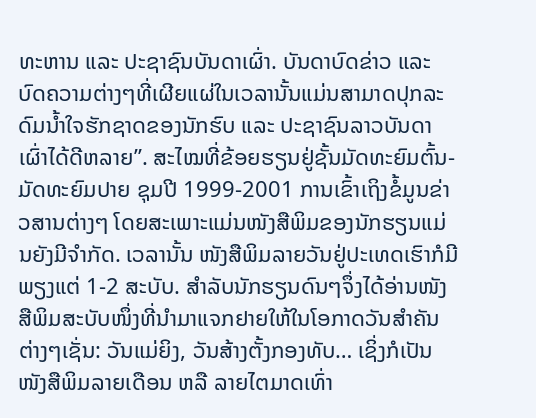ທະຫານ ແລະ ປະຊາຊົນບັນດາເຜົ່າ. ບັນດາບົດຂ່າວ ແລະ ບົດຄວາມຕ່າງໆທີ່ເຜີຍແຜ່ໃນເວລານັ້ນແມ່ນສາມາດປຸກລະດົມນ້ຳໃຈຮັກຊາດຂອງນັກຮົບ ແລະ ປະຊາຊົນລາວບັນດາເຜົ່າໄດ້ດີຫລາຍ”. ສະໄໝທີ່ຂ້ອຍຮຽນຢູ່ຊັ້ນມັດທະຍົມຕົ້ນ-ມັດທະຍົມປາຍ ຊຸມປີ 1999-2001 ການເຂົ້າເຖິງຂໍ້ມູນຂ່າວສານຕ່າງໆ ໂດຍສະເພາະແມ່ນໜັງສືພິມຂອງນັກຮຽນແມ່ນຍັງມີຈຳກັດ. ເວລານັ້ນ ໜັງສືພິມລາຍວັນຢູ່ປະເທດເຮົາກໍມີພຽງແຕ່ 1-2 ສະບັບ. ສຳລັບນັກຮຽນດົນໆຈຶ່ງໄດ້ອ່ານໜັງສືພິມສະບັບໜຶ່ງທີ່ນຳມາແຈກຢາຍໃຫ້ໃນໂອກາດວັນສຳຄັນຕ່າງໆເຊັ່ນ: ວັນແມ່ຍິງ, ວັນສ້າງຕັ້ງກອງທັບ… ເຊິ່ງກໍເປັນໜັງສືພິມລາຍເດືອນ ຫລື ລາຍໄຕມາດເທົ່າ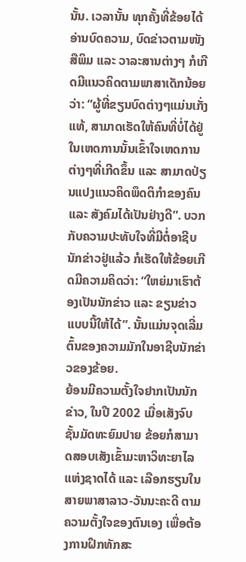ນັ້ນ. ເວລານັ້ນ ທຸກຄັ້ງທີ່ຂ້ອຍໄດ້ອ່ານບົດຄວາມ, ບົດຂ່າວຕາມໜັງສືພິມ ແລະ ວາລະສານຕ່າງໆ ກໍເກີດມີແນວຄິດຕາມພາສາເດັກນ້ອຍວ່າ: “ຜູ້ທີ່ຂຽນບົດຕ່າງໆແມ່ນເກັ່ງແທ້, ສາມາດເຮັດໃຫ້ຄົນທີ່ບໍ່ໄດ້ຢູ່ໃນເຫດການນັ້ນເຂົ້າໃຈເຫດການຕ່າງໆທີ່ເກີດຂຶ້ນ ແລະ ສາມາດປ່ຽນແປງແນວຄິດພຶດຕິກຳຂອງຄົນ ແລະ ສັງຄົມໄດ້ເປັນຢ່າງດີ”. ບວກກັບຄວາມປະທັບໃຈທີ່ມີຕໍ່ອາຊີບນັກຂ່າວຢູ່ແລ້ວ ກໍເຮັດໃຫ້ຂ້ອຍເກີດມີຄວາມຄິດວ່າ: “ໃຫຍ່ມາເຮົາຕ້ອງເປັນນັກຂ່າວ ແລະ ຂຽນຂ່າວແບບນີ້ໃຫ້ໄດ້”. ນັ້ນແມ່ນຈຸດເລີ່ມຕົ້ນຂອງຄວາມມັກໃນອາຊີບນັກຂ່າວຂອງຂ້ອຍ.
ຍ້ອນມີຄວາມຕັ້ງໃຈຢາກເປັນນັກຂ່າວ, ໃນປີ 2002 ເມື່ອເສັງຈົບຊັ້ນມັດທະຍົມປາຍ ຂ້ອຍກໍສາມາດສອບເສັງເຂົ້າມະຫາວິທະຍາໄລແຫ່ງຊາດໄດ້ ແລະ ເລືອກຮຽນໃນສາຍພາສາລາວ-ວັນນະຄະດີ ຕາມຄວາມຕັ້ງໃຈຂອງຕົນເອງ ເພື່ອຕ້ອງການຝຶກທັກສະ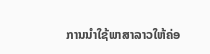ການນຳໃຊ້ພາສາລາວໃຫ້ຄ່ອ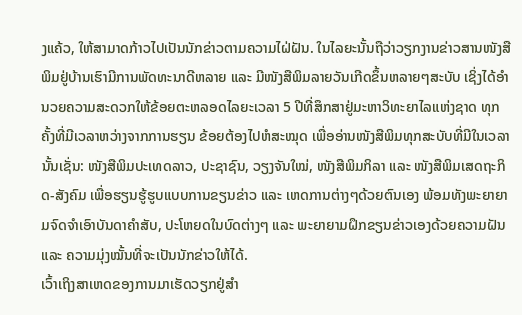ງແຄ້ວ, ໃຫ້ສາມາດກ້າວໄປເປັນນັກຂ່າວຕາມຄວາມໄຝ່ຝັນ. ໃນໄລຍະນັ້ນຖືວ່າວຽກງານຂ່າວສານໜັງສືພິມຢູ່ບ້ານເຮົາມີການພັດທະນາດີຫລາຍ ແລະ ມີໜັງສືພິມລາຍວັນເກີດຂຶ້ນຫລາຍໆສະບັບ ເຊິ່ງໄດ້ອຳນວຍຄວາມສະດວກໃຫ້ຂ້ອຍຕະຫລອດໄລຍະເວລາ 5 ປີທີ່ສຶກສາຢູ່ມະຫາວິທະຍາໄລແຫ່ງຊາດ ທຸກຄັ້ງທີ່ມີເວລາຫວ່າງຈາກການຮຽນ ຂ້ອຍຕ້ອງໄປຫໍສະໝຸດ ເພື່ອອ່ານໜັງສືພິມທຸກສະບັບທີ່ມີໃນເວລານັ້ນເຊັ່ນ: ໜັງສືພິມປະເທດລາວ, ປະຊາຊົນ, ວຽງຈັນໃໝ່, ໜັງສືພິມກິລາ ແລະ ໜັງສືພິມເສດຖະກິດ-ສັງຄົມ ເພື່ອຮຽນຮູ້ຮູບແບບການຂຽນຂ່າວ ແລະ ເຫດການຕ່າງໆດ້ວຍຕົນເອງ ພ້ອມທັງພະຍາຍາມຈົດຈຳເອົາບັນດາຄຳສັບ, ປະໂຫຍດໃນບົດຕ່າງໆ ແລະ ພະຍາຍາມຝຶກຂຽນຂ່າວເອງດ້ວຍຄວາມຝັນ ແລະ ຄວາມມຸ່ງໝັ້ນທີ່ຈະເປັນນັກຂ່າວໃຫ້ໄດ້.
ເວົ້າເຖິງສາເຫດຂອງການມາເຮັດວຽກຢູ່ສຳ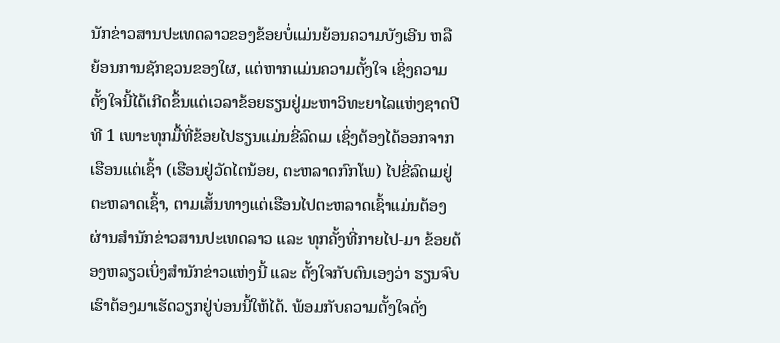ນັກຂ່າວສານປະເທດລາວຂອງຂ້ອຍບໍ່ແມ່ນຍ້ອນຄວາມບັງເອີນ ຫລື ຍ້ອນການຊັກຊວນຂອງໃຜ, ແຕ່ຫາກແມ່ນຄວາມຕັ້ງໃຈ ເຊິ່ງຄວາມຕັ້ງໃຈນີ້ໄດ້ເກີດຂຶ້ນແຕ່ເວລາຂ້ອຍຮຽນຢູ່ມະຫາວິທະຍາໄລແຫ່ງຊາດປີທີ 1 ເພາະທຸກມື້ທີ່ຂ້ອຍໄປຮຽນແມ່ນຂີ່ລົດເມ ເຊິ່ງຕ້ອງໄດ້ອອກຈາກເຮືອນແຕ່ເຊົ້າ (ເຮືອນຢູ່ວັດໄຕນ້ອຍ, ຕະຫລາດກົກໂພ) ໄປຂີ່ລົດເມຢູ່ຕະຫລາດເຊົ້າ, ຕາມເສັ້ນທາງແຕ່ເຮືອນໄປຕະຫລາດເຊົ້າແມ່ນຕ້ອງຜ່ານສຳນັກຂ່າວສານປະເທດລາວ ແລະ ທຸກຄັ້ງທີ່ກາຍໄປ-ມາ ຂ້ອຍຕ້ອງຫລຽວເບິ່ງສຳນັກຂ່າວແຫ່ງນີ້ ແລະ ຕັ້ງໃຈກັບຕົນເອງວ່າ ຮຽນຈົບເຮົາຕ້ອງມາເຮັດວຽກຢູ່ບ່ອນນີ້ໃຫ້ໄດ້. ພ້ອມກັບຄວາມຕັ້ງໃຈດັ່ງ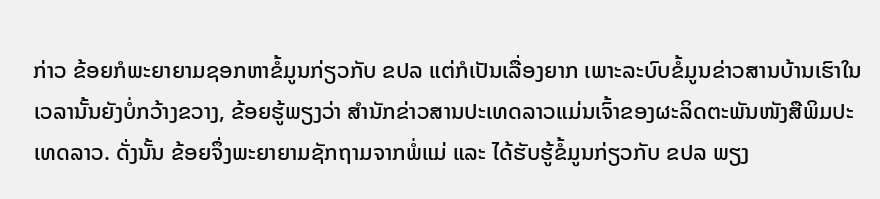ກ່າວ ຂ້ອຍກໍພະຍາຍາມຊອກຫາຂໍ້ມູນກ່ຽວກັບ ຂປລ ແຕ່ກໍເປັນເລື່ອງຍາກ ເພາະລະບົບຂໍ້ມູນຂ່າວສານບ້ານເຮົາໃນເວລານັ້ນຍັງບໍ່ກວ້າງຂວາງ, ຂ້ອຍຮູ້ພຽງວ່າ ສຳນັກຂ່າວສານປະເທດລາວແມ່ນເຈົ້າຂອງຜະລິດຕະພັນໜັງສືພິມປະເທດລາວ. ດັ່ງນັ້ນ ຂ້ອຍຈຶ່ງພະຍາຍາມຊັກຖາມຈາກພໍ່ແມ່ ແລະ ໄດ້ຮັບຮູ້ຂໍ້ມູນກ່ຽວກັບ ຂປລ ພຽງ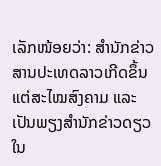ເລັກໜ້ອຍວ່າ: ສຳນັກຂ່າວສານປະເທດລາວເກີດຂຶ້ນແຕ່ສະໄໝສົງຄາມ ແລະ ເປັນພຽງສຳນັກຂ່າວດຽວໃນ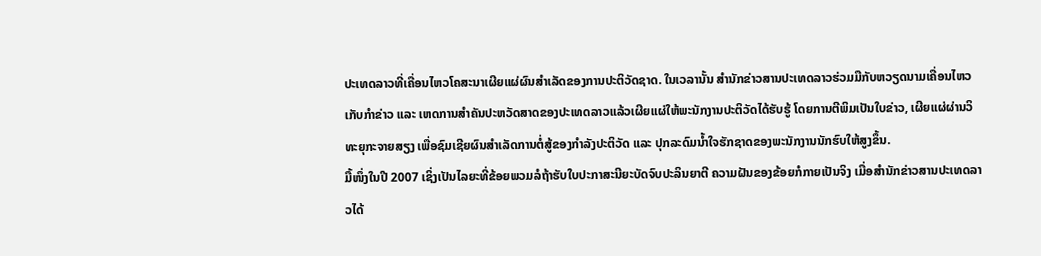ປະເທດລາວທີ່ເຄື່ອນໄຫວໂຄສະນາເຜີຍແຜ່ຜົນສຳເລັດຂອງການປະຕິວັດຊາດ. ໃນເວລານັ້ນ ສຳນັກຂ່າວສານປະເທດລາວຮ່ວມມືກັບຫວຽດນາມເຄື່ອນໄຫວເກັບກຳຂ່າວ ແລະ ເຫດການສຳຄັນປະຫວັດສາດຂອງປະເທດລາວແລ້ວເຜີຍແຜ່ໃຫ້ພະນັກງານປະຕິວັດໄດ້ຮັບຮູ້ ໂດຍການຕີພິມເປັນໃບຂ່າວ, ເຜີຍແຜ່ຜ່ານວິທະຍຸກະຈາຍສຽງ ເພື່ອຊົມເຊີຍຜົນສຳເລັດການຕໍ່ສູ້ຂອງກຳລັງປະຕິວັດ ແລະ ປຸກລະດົມນ້ຳໃຈຮັກຊາດຂອງພະນັກງານນັກຮົບໃຫ້ສູງຂຶ້ນ.
ມື້ໜຶ່ງໃນປີ 2007 ເຊິ່ງເປັນໄລຍະທີ່ຂ້ອຍພວມລໍຖ້າຮັບໃບປະກາສະນີຍະບັດຈົບປະລິນຍາຕີ ຄວາມຝັນຂອງຂ້ອຍກໍກາຍເປັນຈິງ ເມື່ອສຳນັກຂ່າວສານປະເທດລາວໄດ້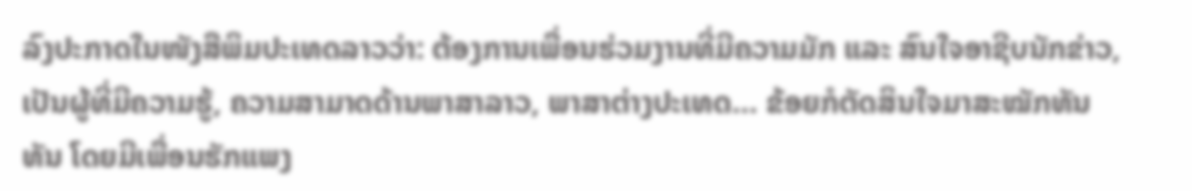ລົງປະກາດໃນໜັງສືພິມປະເທດລາວວ່າ: ຕ້ອງການເພື່ອນຮ່ວມງານທີ່ມີຄວາມມັກ ແລະ ສົນໃຈອາຊີບນັກຂ່າວ, ເປັນຜູ້ທີ່ມີຄວາມຮູ້, ຄວາມສາມາດດ້ານພາສາລາວ, ພາສາຕ່າງປະເທດ… ຂ້ອຍກໍຕັດສິນໃຈມາສະໝັກທັນທັນ ໂດຍມີເພື່ອນຮັກແພງ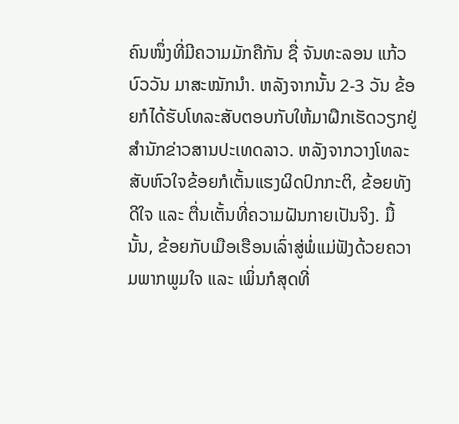ຄົນໜຶ່ງທີ່ມີຄວາມມັກຄືກັນ ຊື່ ຈັນທະລອນ ແກ້ວບົວວັນ ມາສະໝັກນຳ. ຫລັງຈາກນັ້ນ 2-3 ວັນ ຂ້ອຍກໍໄດ້ຮັບໂທລະສັບຕອບກັບໃຫ້ມາຝຶກເຮັດວຽກຢູ່ສຳນັກຂ່າວສານປະເທດລາວ. ຫລັງຈາກວາງໂທລະສັບຫົວໃຈຂ້ອຍກໍເຕັ້ນແຮງຜິດປົກກະຕິ, ຂ້ອຍທັງດີໃຈ ແລະ ຕື່ນເຕັ້ນທີ່ຄວາມຝັນກາຍເປັນຈິງ. ມື້ນັ້ນ, ຂ້ອຍກັບເມືອເຮືອນເລົ່າສູ່ພໍ່ແມ່ຟັງດ້ວຍຄວາມພາກພູມໃຈ ແລະ ເພິ່ນກໍສຸດທີ່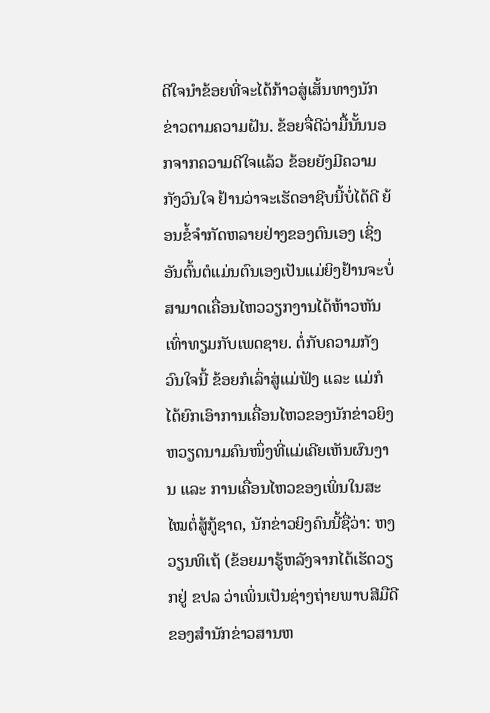ດີໃຈນຳຂ້ອຍທີ່ຈະໄດ້ກ້າວສູ່ເສັ້ນທາງນັກຂ່າວຕາມຄວາມຝັນ. ຂ້ອຍຈື່ດີວ່າມື້ນັ້ນນອກຈາກຄວາມດີໃຈແລ້ວ ຂ້ອຍຍັງມີຄວາມກັງວົນໃຈ ຢ້ານວ່າຈະເຮັດອາຊີບນີ້ບໍ່ໄດ້ດີ ຍ້ອນຂໍ້ຈຳກັດຫລາຍຢ່າງຂອງຕົນເອງ ເຊິ່ງອັນຕົ້ນຕໍແມ່ນຕົນເອງເປັນແມ່ຍິງຢ້ານຈະບໍ່ສາມາດເຄື່ອນໄຫວວຽກງານໄດ້ຫ້າວຫັນເທົ່າທຽມກັບເພດຊາຍ. ຕໍ່ກັບຄວາມກັງວົນໃຈນີ້ ຂ້ອຍກໍເລົ່າສູ່ແມ່ຟັງ ແລະ ແມ່ກໍໄດ້ຍົກເອົາການເຄື່ອນໄຫວຂອງນັກຂ່າວຍິງຫວຽດນາມຄົນໜຶ່ງທີ່ແມ່ເຄີຍເຫັນຜົນງານ ແລະ ການເຄື່ອນໄຫວຂອງເພິ່ນໃນສະໄໝຕໍ່ສູ້ກູ້ຊາດ, ນັກຂ່າວຍິງຄົນນີ້ຊື່ວ່າ: ຫງວຽນທິເຖ້ (ຂ້ອຍມາຮູ້ຫລັງຈາກໄດ້ເຮັດວຽກຢູ່ ຂປລ ວ່າເພິ່ນເປັນຊ່າງຖ່າຍພາບສີມືດີຂອງສຳນັກຂ່າວສານຫ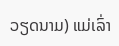ວຽດນາມ) ແມ່ເລົ່າ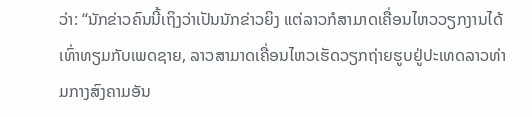ວ່າ: “ນັກຂ່າວຄົນນີ້ເຖິງວ່າເປັນນັກຂ່າວຍິງ ແຕ່ລາວກໍສາມາດເຄື່ອນໄຫວວຽກງານໄດ້ເທົ່າທຽມກັບເພດຊາຍ, ລາວສາມາດເຄື່ອນໄຫວເຮັດວຽກຖ່າຍຮູບຢູ່ປະເທດລາວທ່າມກາງສົງຄາມອັນ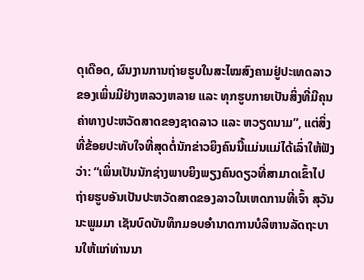ດຸເດືອດ, ຜົນງານການຖ່າຍຮູບໃນສະໄໝສົງຄາມຢູ່ປະເທດລາວຂອງເພິ່ນມີຢ່າງຫລວງຫລາຍ ແລະ ທຸກຮູບກາຍເປັນສິ່ງທີ່ມີຄຸນຄ່າທາງປະຫວັດສາດຂອງຊາດລາວ ແລະ ຫວຽດນາມ”, ແຕ່ສິ່ງທີ່ຂ້ອຍປະທັບໃຈທີ່ສຸດຕໍ່ນັກຂ່າວຍິງຄົນນີ້ແມ່ນແມ່ໄດ້ເລົ່າໃຫ້ຟັງວ່າ: “ເພິ່ນເປັນນັກຊ່າງພາບຍິງພຽງຄົນດຽວທີ່ສາມາດເຂົ້າໄປຖ່າຍຮູບອັນເປັນປະຫວັດສາດຂອງລາວໃນເຫດການທີ່ເຈົ້າ ສຸວັນນະພູມມາ ເຊັນບົດບັນທຶກມອບອຳນາດການບໍລິຫານລັດຖະບານໃຫ້ແກ່ທ່ານນາ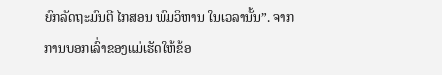ຍົກລັດຖະມົນຕີ ໄກສອນ ພົມວິຫານ ໃນເວລານັ້ນ”. ຈາກການບອກເລົ່າຂອງແມ່ເຮັດໃຫ້ຂ້ອ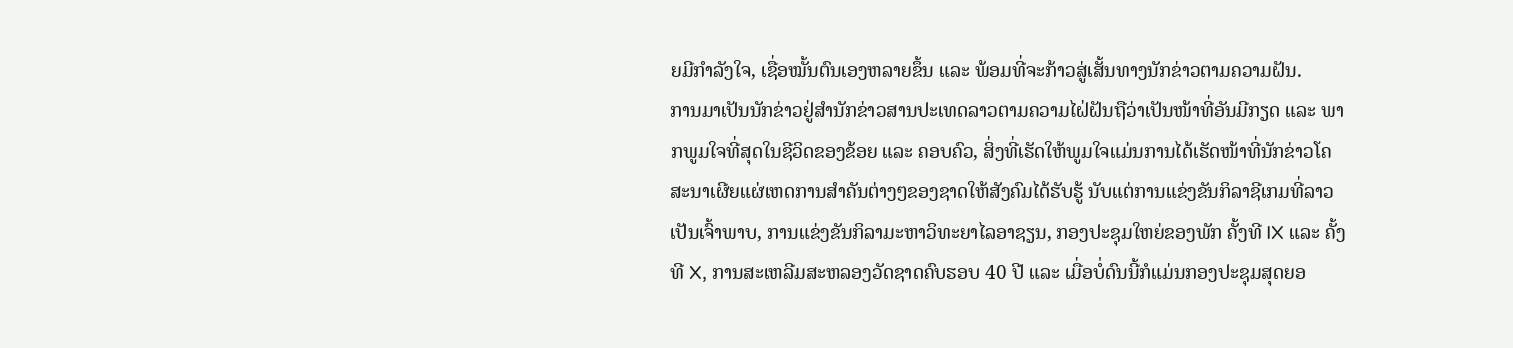ຍມີກຳລັງໃຈ, ເຊື່ອໝັ້ນຕົນເອງຫລາຍຂຶ້ນ ແລະ ພ້ອມທີ່ຈະກ້າວສູ່ເສັ້ນທາງນັກຂ່າວຕາມຄວາມຝັນ.
ການມາເປັນນັກຂ່າວຢູ່ສຳນັກຂ່າວສານປະເທດລາວຕາມຄວາມໄຝ່ຝັນຖືວ່າເປັນໜ້າທີ່ອັນມີກຽດ ແລະ ພາກພູມໃຈທີ່ສຸດໃນຊີວິດຂອງຂ້ອຍ ແລະ ຄອບຄົວ, ສິ່ງທີ່ເຮັດໃຫ້ພູມໃຈແມ່ນການໄດ້ເຮັດໜ້າທີ່ນັກຂ່າວໂຄສະນາເຜີຍແຜ່ເຫດການສຳຄັນຕ່າງໆຂອງຊາດໃຫ້ສັງຄົມໄດ້ຮັບຮູ້ ນັບແຕ່ການແຂ່ງຂັນກິລາຊີເກມທີ່ລາວເປັນເຈົ້າພາບ, ການແຂ່ງຂັນກິລາມະຫາວິທະຍາໄລອາຊຽນ, ກອງປະຊຸມໃຫຍ່ຂອງພັກ ຄັ້ງທີ IX ແລະ ຄັ້ງທີ X, ການສະເຫລີມສະຫລອງວັດຊາດຄົບຮອບ 40 ປີ ແລະ ເມື່ອບໍ່ດົນນີ້ກໍແມ່ນກອງປະຊຸມສຸດຍອ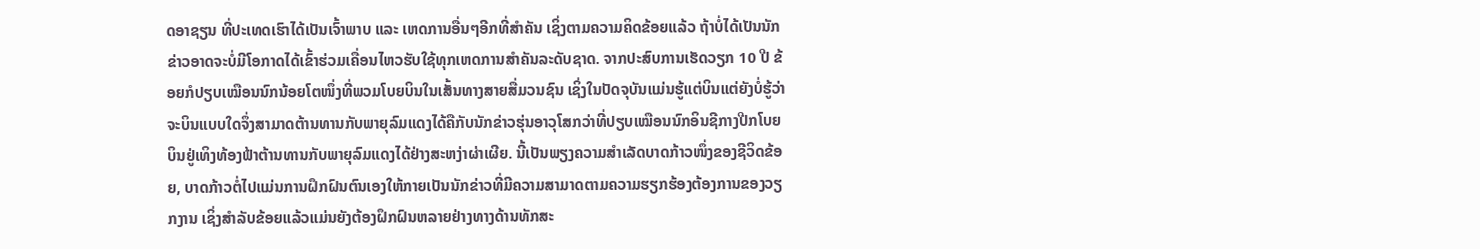ດອາຊຽນ ທີ່ປະເທດເຮົາໄດ້ເປັນເຈົ້າພາບ ແລະ ເຫດການອື່ນໆອີກທີ່ສຳຄັນ ເຊິ່ງຕາມຄວາມຄິດຂ້ອຍແລ້ວ ຖ້າບໍ່ໄດ້ເປັນນັກຂ່າວອາດຈະບໍ່ມີໂອກາດໄດ້ເຂົ້າຮ່ວມເຄື່ອນໄຫວຮັບໃຊ້ທຸກເຫດການສຳຄັນລະດັບຊາດ. ຈາກປະສົບການເຮັດວຽກ 10 ປີ ຂ້ອຍກໍປຽບເໝືອນນົກນ້ອຍໂຕໜຶ່ງທີ່ພວມໂບຍບິນໃນເສັ້ນທາງສາຍສື່ມວນຊົນ ເຊິ່ງໃນປັດຈຸບັນແມ່ນຮູ້ແຕ່ບິນແຕ່ຍັງບໍ່ຮູ້ວ່າຈະບິນແບບໃດຈຶ່ງສາມາດຕ້ານທານກັບພາຍຸລົມແດງໄດ້ຄືກັບນັກຂ່າວຮຸ່ນອາວຸໂສກວ່າທີ່ປຽບເໝືອນນົກອິນຊີກາງປີກໂບຍບິນຢູ່ເທິງທ້ອງຟ້າຕ້ານທານກັບພາຍຸລົມແດງໄດ້ຢ່າງສະຫງ່າຜ່າເຜີຍ. ນີ້ເປັນພຽງຄວາມສຳເລັດບາດກ້າວໜຶ່ງຂອງຊີວິດຂ້ອຍ, ບາດກ້າວຕໍ່ໄປແມ່ນການຝຶກຝົນຕົນເອງໃຫ້ກາຍເປັນນັກຂ່າວທີ່ມີຄວາມສາມາດຕາມຄວາມຮຽກຮ້ອງຕ້ອງການຂອງວຽກງານ ເຊິ່ງສຳລັບຂ້ອຍແລ້ວແມ່ນຍັງຕ້ອງຝຶກຝົນຫລາຍຢ່າງທາງດ້ານທັກສະ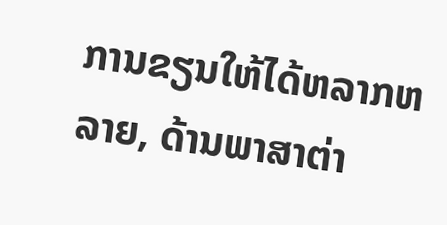ການຂຽນໃຫ້ໄດ້ຫລາກຫລາຍ, ດ້ານພາສາຕ່າ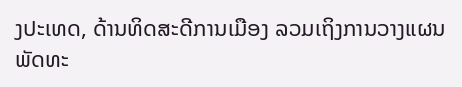ງປະເທດ, ດ້ານທິດສະດີການເມືອງ ລວມເຖິງການວາງແຜນພັດທະ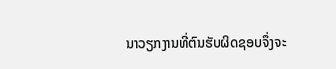ນາວຽກງານທີ່ຕົນຮັບຜິດຊອບຈຶ່ງຈະ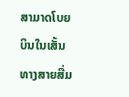ສາມາດໂບຍບິນໃນເສັ້ນທາງສາຍສື່ມ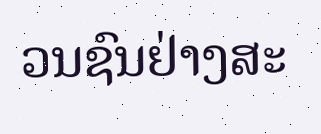ວນຊົນຢ່າງສະ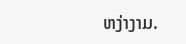ຫງ່າງາມ.